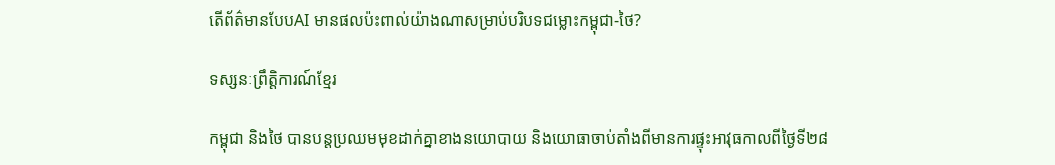តើព័ត៌មានបែបAI មានផលប៉ះពាល់យ៉ាងណាសម្រាប់បរិបទជម្លោះកម្ពុជា-ថៃ?

ទស្សនៈព្រឹត្តិការណ៍ខ្មែរ

កម្ពុជា និងថៃ បានបន្តប្រឈមមុខដាក់គ្នាខាងនយោបាយ និងយោធាចាប់តាំងពីមានការផ្ទុះអាវុធកាលពីថ្ងៃទី២៨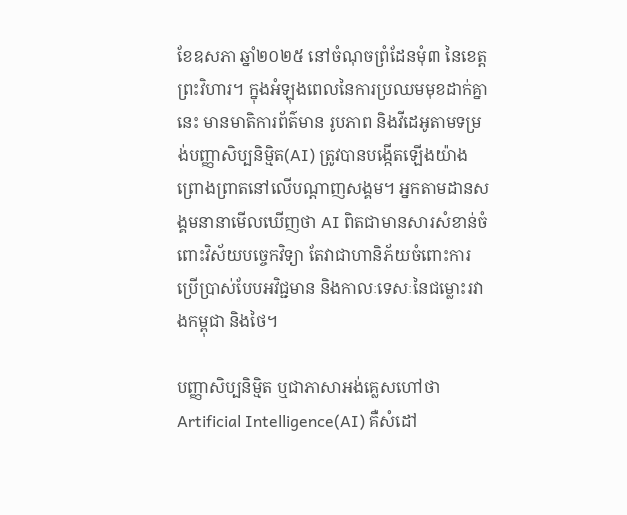ខែឧសភា ឆ្នាំ២០២៥ នៅចំណុចព្រំដែនមុំ៣ នៃខេត្តព្រះវិហារ។ ក្នុងអំឡុងពេលនៃការប្រឈមមុខដាក់គ្នានេះ មានមាតិការព័ត៌មាន រូបភាព និងវីដេអូតាមទម្រង់បញ្ញាសិប្បនិម្មិត(AI) ត្រូវបានបង្កើតឡើងយ៉ាងព្រោងព្រាតនៅលើបណ្តាញសង្គម។ អ្នកតាមដានសង្គមនានាមើលឃើញថា AI ពិតជាមានសារសំខាន់ចំពោះវិស័យបច្ចេកវិទ្យា តែវាជាហានិភ័យចំពោះការប្រើប្រាស់បែបអវិជ្ជមាន និងកាលៈទេសៈនៃជម្លោះរវាងកម្ពុជា និងថៃ។

បញ្ញាសិប្បនិម្មិត ឬជាភាសាអង់គ្លេសហៅថា Artificial Intelligence(AI) គឺសំដៅ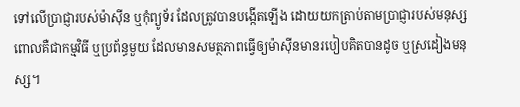ទៅលើប្រាជ្ញារបស់ម៉ាស៊ីន ឬកុំព្យូទ័រ ដែលត្រូវបានបង្កើតឡើង ដោយយកត្រាប់តាមប្រាជ្ញារបស់មនុស្ស ពោលគឺជាកម្មវិធី ឬប្រព័ន្ធមួយ ដែលមានសមត្ថភាពធ្វើឲ្យម៉ាស៊ីនមានរបៀបគិតបានដូច ឬស្រដៀងមនុស្ស។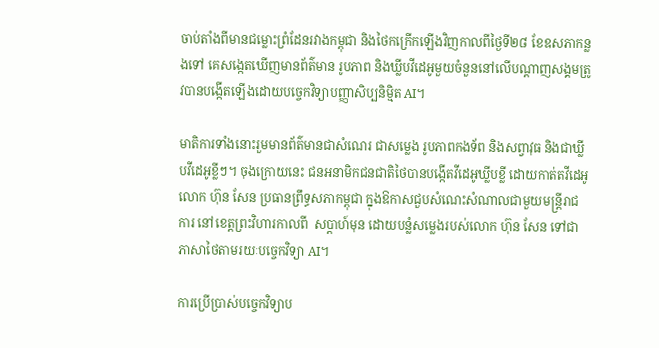ចាប់តាំងពីមានជម្លោះព្រំដែនរវាងកម្ពុជា និងថៃកក្រើកឡើងវិញកាលពីថ្ងៃទី២៨ ខែឧសភាកន្លងទៅ គេសង្កេតឃើញមានព័ត៌មាន រូបភាព និងឃ្លីបវីដេអូមួយចំនួននៅលើបណ្តាញសង្គមត្រូវបានបង្កើតឡើងដោយបច្ចេកវិទ្យាបញ្ញាសិប្បនិម្មិត AI។

មាតិការទាំងនោះរួមមានព័ត៌មានជាសំណេរ ជាសម្លេង រូបភាពកងទ័ព និងសព្វាវុធ និងជាឃ្លីបវីដេអូខ្លីៗ។ ចុងក្រោយនេះ ជនអនាមិកជនជាតិថៃបានបង្កើតវីដេអូឃ្លីបខ្លី ដោយកាត់តវីដេអូលោក ហ៊ុន សែន ប្រធានព្រឹទ្ធសភាកម្ពុជា ក្នុងឱកាសជួបសំណេះសំណាលជាមួយមន្ត្រីរាជការ នៅខេត្តព្រះវិហារកាលពី  សប្តាហ៍មុន ដោយបន្លំសម្លេងរបស់លោក ហ៊ុន សែន ទៅជាភាសាថៃតាមរយៈបច្ចេកវិទ្យា AI។

ការប្រើប្រាស់បច្ចេកវិទ្យាប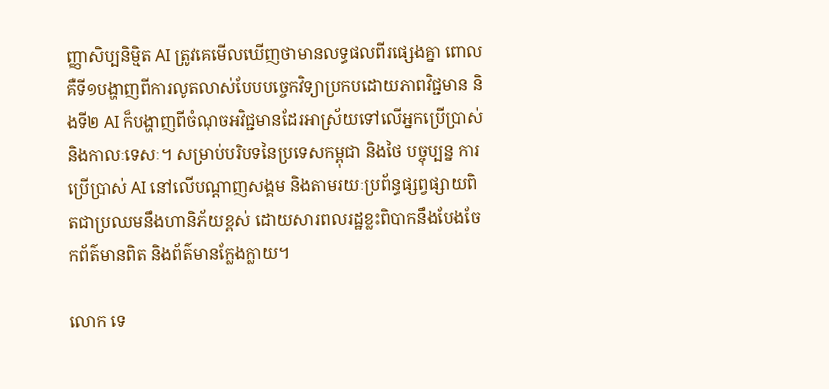ញ្ញាសិប្បនិម្មិត AI ត្រូវគេមើលឃើញថាមានលទ្ធផលពីរផ្សេងគ្នា ពោលគឺទី១បង្ហាញពីការលូតលាស់បែបបច្ចេកវិទ្យាប្រកបដោយភាពវិជ្ជមាន និងទី២ AI ក៏បង្ហាញពីចំណុចអវិជ្ជមានដែរអាស្រ័យទៅលើអ្នកប្រើប្រាស់ និងកាលៈទេសៈ។ សម្រាប់បរិបទនៃប្រទេសកម្ពុជា និងថៃ បច្ចុប្បន្ន ការប្រើប្រាស់ AI នៅលើបណ្តាញសង្គម និងតាមរយៈប្រព័ន្ធផ្សព្វផ្សាយពិតជាប្រឈមនឹងហានិភ័យខ្ពស់ ដោយសារពលរដ្ឋខ្លះពិបាកនឹងបែងចែកព័ត៌មានពិត និងព័ត៌មានក្លែងក្លាយ។

លោក ទេ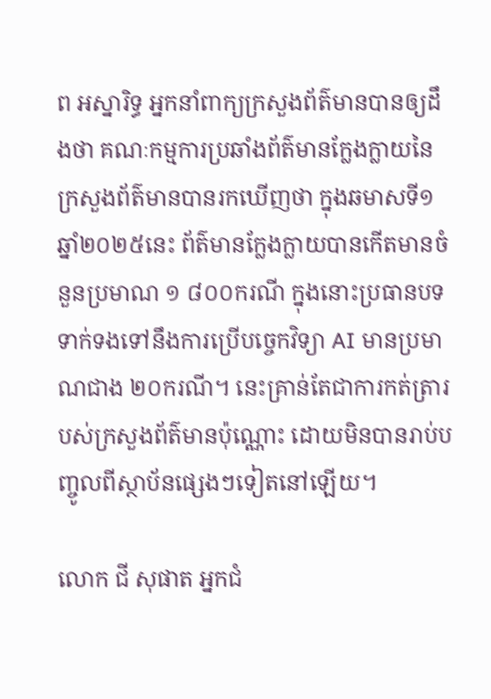ព អស្នារិទ្ធ អ្នកនាំពាក្យក្រសួងព័ត៌មានបានឲ្យដឹងថា គណៈកម្មការប្រឆាំងព័ត៌មានក្លែងក្លាយនៃក្រសួងព័ត៌មានបានរកឃើញថា ក្នុងឆមាសទី១ ឆ្នាំ២០២៥នេះ ព័ត៌មានក្លែងក្លាយបានកើតមានចំនួនប្រមាណ ១ ៨០០ករណី ក្នុងនោះប្រធានបទទាក់ទងទៅនឹងការប្រើបច្ចេកវិទ្យា AI មានប្រមាណជាង ២០ករណី។ នេះគ្រាន់តែជាការកត់ត្រារបស់ក្រសួងព័ត៌មានប៉ុណ្ណោះ ដោយមិនបានរាប់បញ្ចូលពីស្ថាប័នផ្សេងៗទៀតនៅឡើយ។

លោក ជី សុផាត អ្នកជំ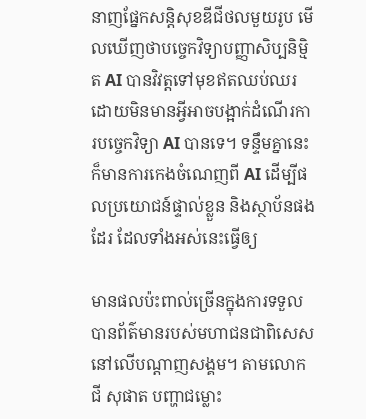នាញផ្នែកសន្តិសុខឌីជីថលមួយរូប មើលឃើញថាបច្ចេកវិទ្យាបញ្ញាសិប្បនិម្មិត AI បានវិវត្តទៅមុខឥតឈប់ឈរ ដោយមិនមានអ្វីអាចបង្អាក់ដំណើរការបច្ចេកវិទ្យា AI បានទេ។ ទន្ទឹមគ្នានេះ ក៏មានការកេងចំណេញពី AI ដើម្បីផលប្រយោជន៍ផ្ទាល់ខ្លួន និងស្ថាប័នផងដែរ ដែលទាំងអស់នេះធ្វើឲ្យ

មានផលប៉ះពាល់ច្រើនក្នុងការទទួលបានព័ត៌មានរបស់មហាជនជាពិសេសនៅលើបណ្តាញសង្គម។ តាមលោក ជី សុផាត បញ្ហាជម្លោះ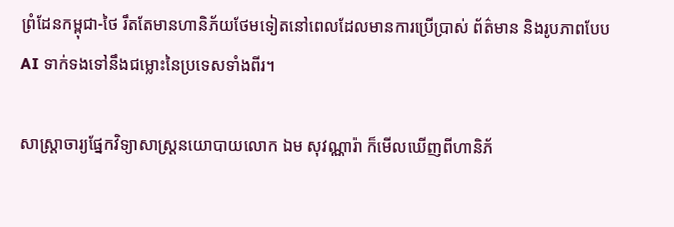ព្រំដែនកម្ពុជា-ថៃ រឹតតែមានហានិភ័យថែមទៀតនៅពេលដែលមានការប្រើប្រាស់ ព័ត៌មាន និងរូបភាពបែប AI ទាក់ទងទៅនឹងជម្លោះនៃប្រទេសទាំងពីរ។

សាស្ត្រាចារ្យផ្នែកវិទ្យាសាស្ត្រនយោបាយលោក ឯម សុវណ្ណារ៉ា ក៏មើលឃើញពីហានិភ័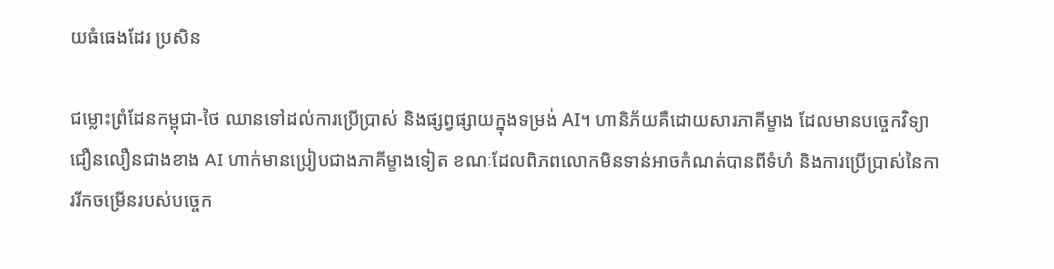យធំធេងដែរ ប្រសិន

ជម្លោះព្រំដែនកម្ពុជា-ថៃ ឈានទៅដល់ការប្រើប្រាស់ និងផ្សព្វផ្សាយក្នុងទម្រង់ AI។ ហានិភ័យគឺដោយសារភាគីម្ខាង ដែលមានបច្ចេកវិទ្យាជឿនលឿនជាងខាង AI ហាក់មានប្រៀបជាងភាគីម្ខាងទៀត ខណៈដែលពិភពលោកមិនទាន់អាចកំណត់បានពីទំហំ និងការប្រើប្រាស់នៃការរីកចម្រើនរបស់បច្ចេក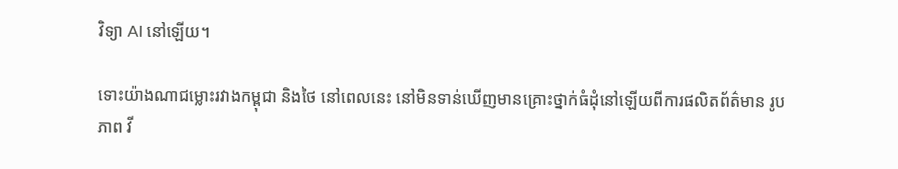វិទ្យា AI នៅឡើយ។

ទោះយ៉ាងណាជម្លោះរវាងកម្ពុជា និងថៃ នៅពេលនេះ នៅមិនទាន់ឃើញមានគ្រោះថ្នាក់ធំដុំនៅឡើយពីការផលិតព័ត៌មាន រូបភាព វី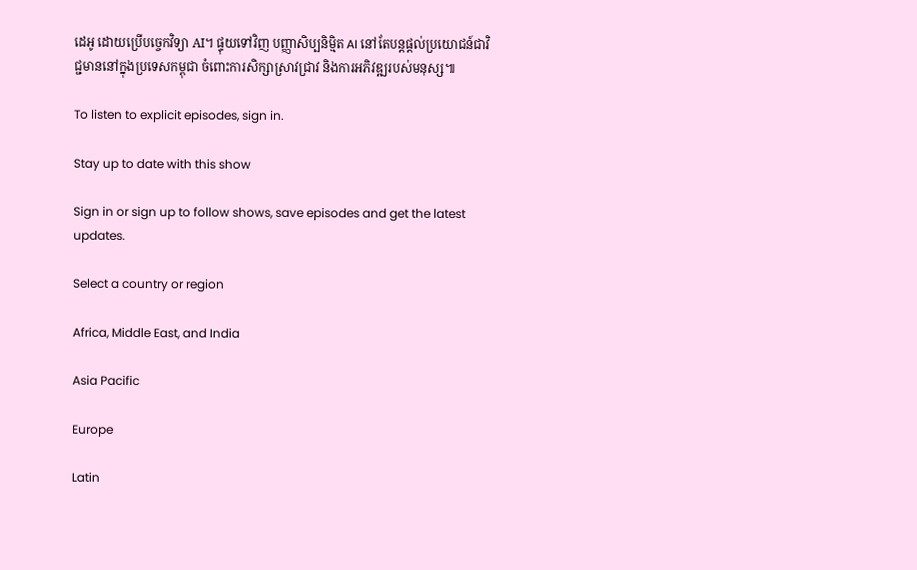ដេអូ ដោយប្រើបច្ចេកវិទ្យា AI។ ផ្ទុយទៅវិញ បញ្ញាសិប្បនិម្មិត AI នៅតែបន្តផ្តល់ប្រយោជន៍ជាវិជ្ជមាននៅក្នុងប្រទេសកម្ពុជា ចំពោះការសិក្សាស្រាវជ្រាវ និងការអភិវឌ្ឍរបស់មនុស្ស៕

To listen to explicit episodes, sign in.

Stay up to date with this show

Sign in or sign up to follow shows, save episodes and get the latest updates.

Select a country or region

Africa, Middle East, and India

Asia Pacific

Europe

Latin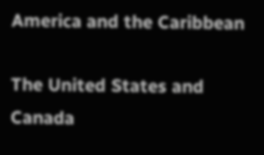America and the Caribbean

The United States and Canada